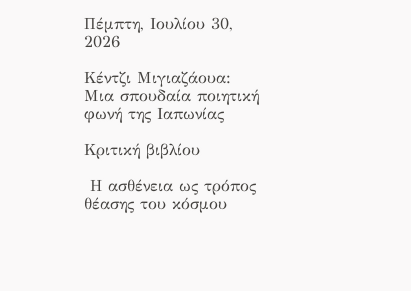Πέμπτη, Ιουλίου 30, 2026

Κέντζι Μιγιαζάουα: Μια σπουδαία ποιητική φωνή της Ιαπωνίας

Κριτική βιβλίου

 Η ασθένεια ως τρόπος θέασης του κόσμου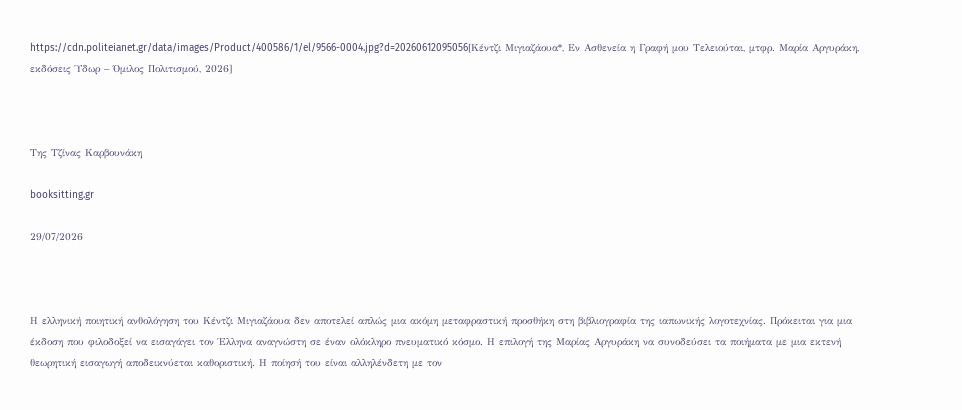https://cdn.politeianet.gr/data/images/Product/400586/1/el/9566-0004.jpg?d=20260612095056[Κέντζι Μιγιαζάουα*, Εν Ασθενεία η Γραφή μου Τελειούται, μτφρ. Μαρία Αργυράκη, εκδόσεις Ύδωρ – Όμιλος Πολιτισμού, 2026]



Της Τζίνας Καρβουνάκη

booksitting.gr

29/07/2026



Η ελληνική ποιητική ανθολόγηση του Κέντζι Μιγιαζάουα δεν αποτελεί απλώς μια ακόμη μεταφραστική προσθήκη στη βιβλιογραφία της ιαπωνικής λογοτεχνίας. Πρόκειται για μια έκδοση που φιλοδοξεί να εισαγάγει τον Έλληνα αναγνώστη σε έναν ολόκληρο πνευματικό κόσμο. Η επιλογή της Μαρίας Αργυράκη να συνοδεύσει τα ποιήματα με μια εκτενή θεωρητική εισαγωγή αποδεικνύεται καθοριστική. Η ποίησή του είναι αλληλένδετη με τον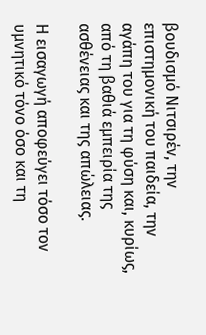βουδισμό Νιτσιρέν, την επιστημονική του παιδεία, την αγάπη του για τη φύση και, κυρίως, από τη βαθιά εμπειρία της ασθένειας και της απώλειας.

Η εισαγωγή αποφεύγει τόσο τον υμνητικό τόνο όσο και τη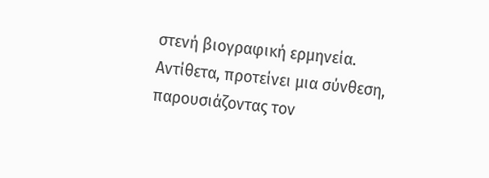στενή βιογραφική ερμηνεία. Αντίθετα, προτείνει μια σύνθεση, παρουσιάζοντας τον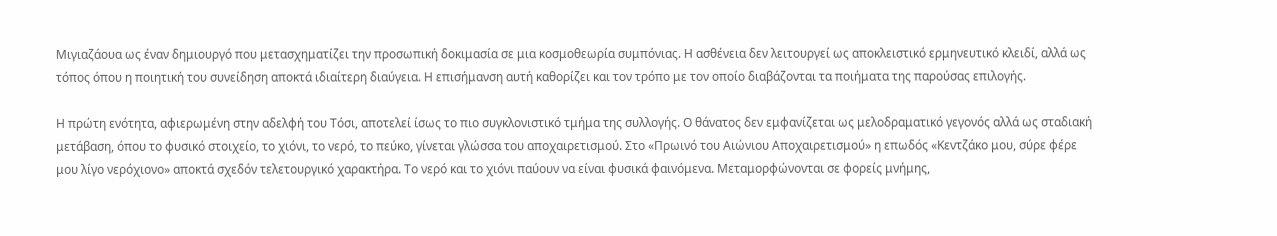Μιγιαζάουα ως έναν δημιουργό που μετασχηματίζει την προσωπική δοκιμασία σε μια κοσμοθεωρία συμπόνιας. Η ασθένεια δεν λειτουργεί ως αποκλειστικό ερμηνευτικό κλειδί, αλλά ως τόπος όπου η ποιητική του συνείδηση αποκτά ιδιαίτερη διαύγεια. Η επισήμανση αυτή καθορίζει και τον τρόπο με τον οποίο διαβάζονται τα ποιήματα της παρούσας επιλογής.

Η πρώτη ενότητα, αφιερωμένη στην αδελφή του Τόσι, αποτελεί ίσως το πιο συγκλονιστικό τμήμα της συλλογής. Ο θάνατος δεν εμφανίζεται ως μελοδραματικό γεγονός αλλά ως σταδιακή μετάβαση, όπου το φυσικό στοιχείο, το χιόνι, το νερό, το πεύκο, γίνεται γλώσσα του αποχαιρετισμού. Στο «Πρωινό του Αιώνιου Αποχαιρετισμού» η επωδός «Κεντζάκο μου, σύρε φέρε μου λίγο νερόχιονο» αποκτά σχεδόν τελετουργικό χαρακτήρα. Το νερό και το χιόνι παύουν να είναι φυσικά φαινόμενα. Μεταμορφώνονται σε φορείς μνήμης,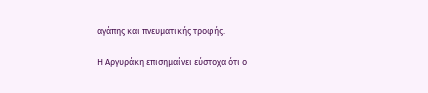αγάπης και πνευματικής τροφής.

Η Αργυράκη επισημαίνει εύστοχα ότι ο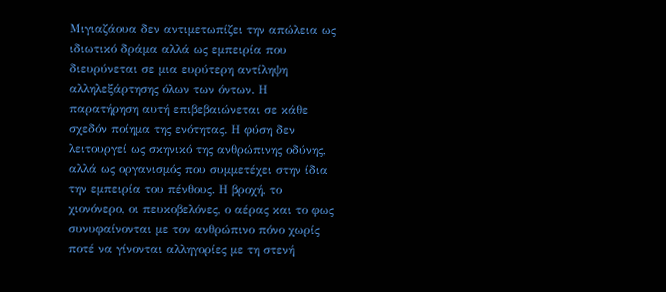Μιγιαζάουα δεν αντιμετωπίζει την απώλεια ως ιδιωτικό δράμα αλλά ως εμπειρία που διευρύνεται σε μια ευρύτερη αντίληψη αλληλεξάρτησης όλων των όντων. Η παρατήρηση αυτή επιβεβαιώνεται σε κάθε σχεδόν ποίημα της ενότητας. Η φύση δεν λειτουργεί ως σκηνικό της ανθρώπινης οδύνης, αλλά ως οργανισμός που συμμετέχει στην ίδια την εμπειρία του πένθους. Η βροχή, το χιονόνερο, οι πευκοβελόνες, ο αέρας και το φως συνυφαίνονται με τον ανθρώπινο πόνο χωρίς ποτέ να γίνονται αλληγορίες με τη στενή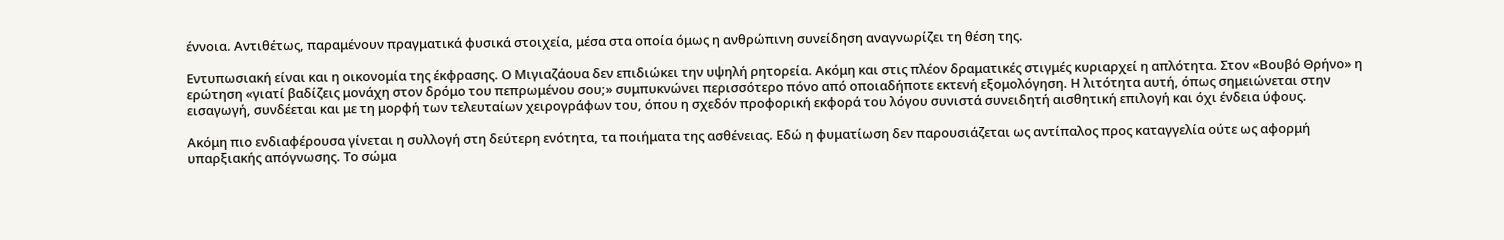έννοια. Αντιθέτως, παραμένουν πραγματικά φυσικά στοιχεία, μέσα στα οποία όμως η ανθρώπινη συνείδηση αναγνωρίζει τη θέση της.

Εντυπωσιακή είναι και η οικονομία της έκφρασης. Ο Μιγιαζάουα δεν επιδιώκει την υψηλή ρητορεία. Ακόμη και στις πλέον δραματικές στιγμές κυριαρχεί η απλότητα. Στον «Βουβό Θρήνο» η ερώτηση «γιατί βαδίζεις μονάχη στον δρόμο του πεπρωμένου σου;» συμπυκνώνει περισσότερο πόνο από οποιαδήποτε εκτενή εξομολόγηση. Η λιτότητα αυτή, όπως σημειώνεται στην εισαγωγή, συνδέεται και με τη μορφή των τελευταίων χειρογράφων του, όπου η σχεδόν προφορική εκφορά του λόγου συνιστά συνειδητή αισθητική επιλογή και όχι ένδεια ύφους.

Ακόμη πιο ενδιαφέρουσα γίνεται η συλλογή στη δεύτερη ενότητα, τα ποιήματα της ασθένειας. Εδώ η φυματίωση δεν παρουσιάζεται ως αντίπαλος προς καταγγελία ούτε ως αφορμή υπαρξιακής απόγνωσης. Το σώμα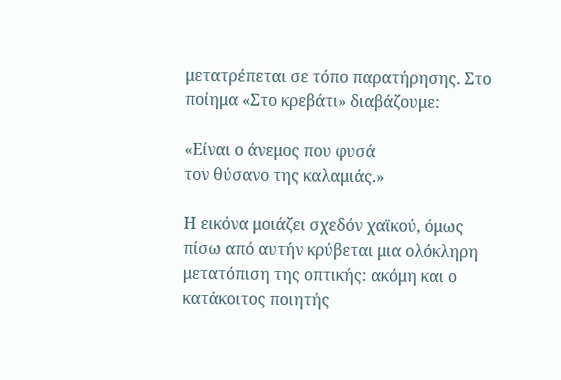μετατρέπεται σε τόπο παρατήρησης. Στο ποίημα «Στο κρεβάτι» διαβάζουμε:

«Είναι ο άνεμος που φυσά
τον θύσανο της καλαμιάς.»

Η εικόνα μοιάζει σχεδόν χαϊκού, όμως πίσω από αυτήν κρύβεται μια ολόκληρη μετατόπιση της οπτικής: ακόμη και ο κατάκοιτος ποιητής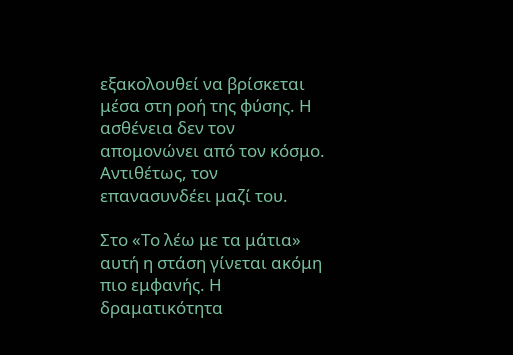εξακολουθεί να βρίσκεται μέσα στη ροή της φύσης. Η ασθένεια δεν τον απομονώνει από τον κόσμο. Αντιθέτως, τον επανασυνδέει μαζί του.

Στο «Το λέω με τα μάτια» αυτή η στάση γίνεται ακόμη πιο εμφανής. Η δραματικότητα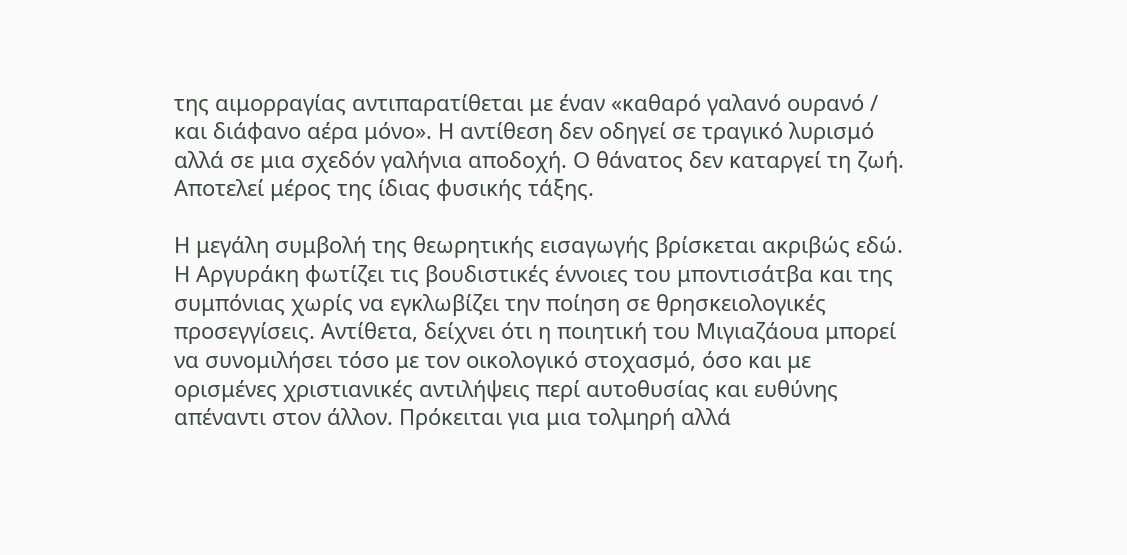της αιμορραγίας αντιπαρατίθεται με έναν «καθαρό γαλανό ουρανό / και διάφανο αέρα μόνο». Η αντίθεση δεν οδηγεί σε τραγικό λυρισμό αλλά σε μια σχεδόν γαλήνια αποδοχή. Ο θάνατος δεν καταργεί τη ζωή. Αποτελεί μέρος της ίδιας φυσικής τάξης.

Η μεγάλη συμβολή της θεωρητικής εισαγωγής βρίσκεται ακριβώς εδώ. Η Αργυράκη φωτίζει τις βουδιστικές έννοιες του μποντισάτβα και της συμπόνιας χωρίς να εγκλωβίζει την ποίηση σε θρησκειολογικές προσεγγίσεις. Αντίθετα, δείχνει ότι η ποιητική του Μιγιαζάουα μπορεί να συνομιλήσει τόσο με τον οικολογικό στοχασμό, όσο και με ορισμένες χριστιανικές αντιλήψεις περί αυτοθυσίας και ευθύνης απέναντι στον άλλον. Πρόκειται για μια τολμηρή αλλά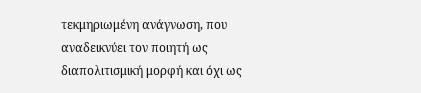τεκμηριωμένη ανάγνωση, που αναδεικνύει τον ποιητή ως διαπολιτισμική μορφή και όχι ως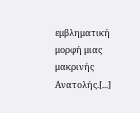εμβληματική μορφή μιας μακρινής Ανατολής.[...]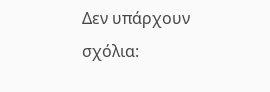Δεν υπάρχουν σχόλια: